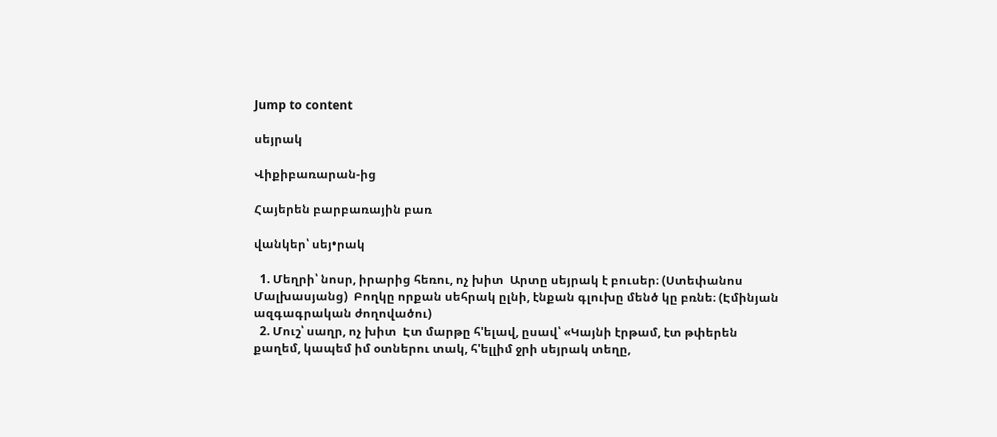Jump to content

սեյրակ

Վիքիբառարան-ից

Հայերեն բարբառային բառ

վանկեր՝ սեյ•րակ

  1. Մեղրի՝ նոսր, իրարից հեռու, ոչ խիտ  Արտը սեյրակ է բուսեր։ (Ստեփանոս Մալխասյանց)  Բողկը որքան սեհրակ ըլնի, էնքան գլուխը մենծ կը բռնե։ (Էմինյան ազգագրական ժողովածու)
  2. Մուշ՝ սաղր, ոչ խիտ  Էտ մարթը հ'ելավ, ըսավ՝ «Կայնի էրթամ, էտ թփերեն քաղեմ, կապեմ իմ օտներու տակ, հ'ելլիմ ջրի սեյրակ տեղը,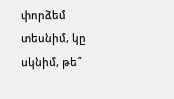փորձեմ տեսնիմ, կը սկնիմ, թե՞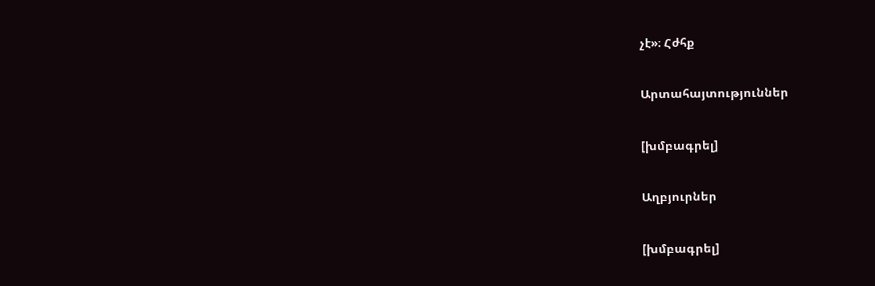չէ»։ Հժհք

Արտահայտություններ

[խմբագրել]

Աղբյուրներ

[խմբագրել]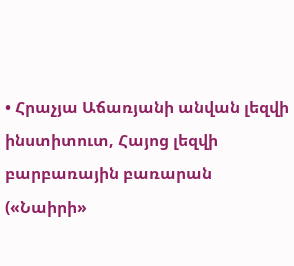• Հրաչյա Աճառյանի անվան լեզվի ինստիտուտ, Հայոց լեզվի բարբառային բառարան («Նաիրի»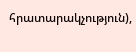հրատարակչություն),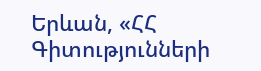Երևան, «ՀՀ Գիտությունների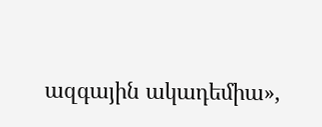ազգային ակադեմիա»,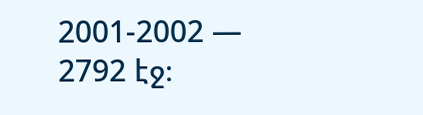2001-2002 — 2792 էջ։